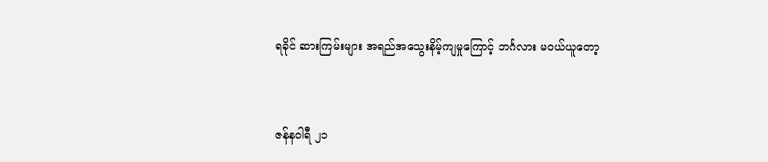ရခိုင် ဆားကြမ်းများ အရည်အသွေးနိမ့်ကျမှုကြောင့် ဘင်္ဂလား မဝယ်ယူတော့


ဇန်နဝါရီ ၂၁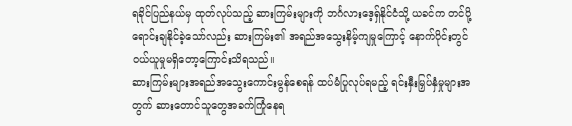ရခိုင်ပြည်နယ်မှ ထုတ်လုပ်သည့် ဆားကြမ်းများကို ဘင်္ဂလားဒေ့ရှ်နိုင်ငံသို့ ယခင်က တင်ပို့ရောင်းချနိုင်ခဲ့သော်လည်း ဆားကြမ်း၏ အရည်အသွေးနိမ့်ကျမှုကြောင့် နောက်ပိုင်းတွင် ဝယ်ယူမှုမရှိတော့ကြောင်းသိရသည်။
ဆားကြမ်းများအရည်အသွေးကောင်းမွန်စေရန် ထပ်မံပြုလုပ်ရမည့် ရင်းနှီးမြှပ်နှံမှုများအတွက် ဆားတောင်သူတွေအခက်ကြုံနေရ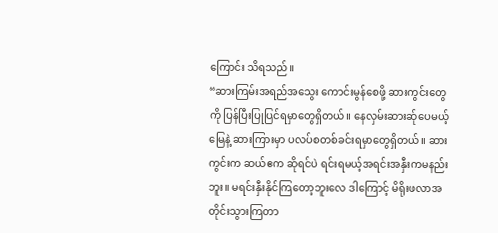ကြောင်း သိရသည်။
“ဆားကြမ်းအရည်အသွေး ကောင်းမွန်စေဖို့ ဆားကွင်းတွေကို ပြန်ပြီးပြုပြင်ရမှာတွေရှိတယ်။ နေလှမ်းဆားဆ်ုပေမယ့် မြေနဲ့ ဆားကြားမှာ ပလပ်စတစ်ခင်းရမှာတွေရှိတယ်။ ဆားကွင်းက ဆယ်ဧက ဆိုရင်ပဲ ရင်းရမယ့်အရင်းအနှီးကမနည်းဘူး။ မရင်းနှီးနိုင်ကြတော့ဘူးလေ ဒါကြောင့် မိရိုးဖလာအတိုင်းသွားကြတာ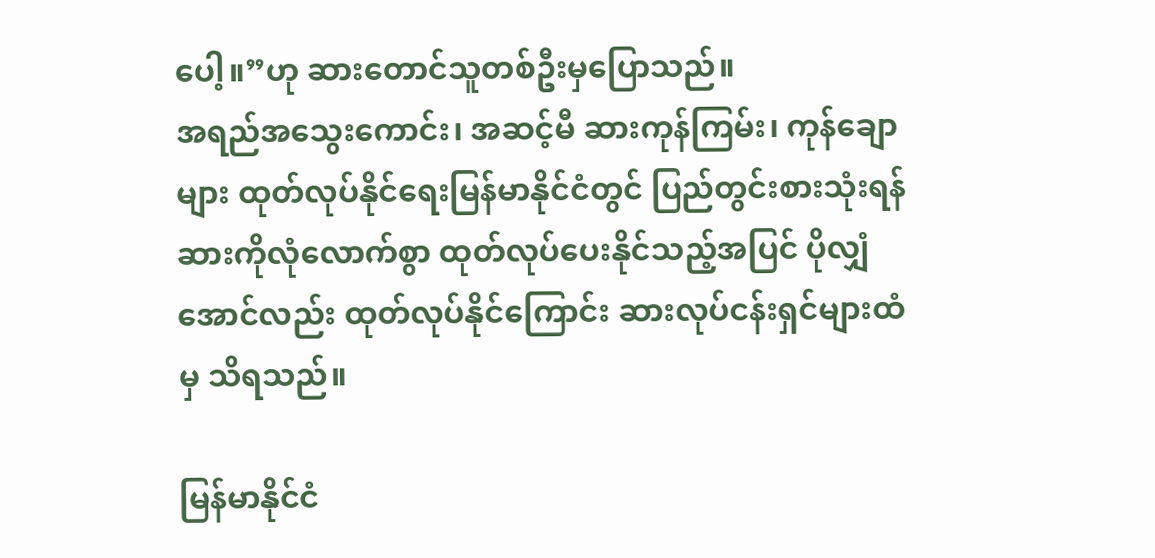ပေါ့။”ဟု ဆားတောင်သူတစ်ဦးမှပြောသည်။
အရည်အသွေးကောင်း၊ အဆင့်မီ ဆားကုန်ကြမ်း၊ ကုန်ချောများ ထုတ်လုပ်နိုင်ရေးမြန်မာနိုင်ငံတွင် ပြည်တွင်းစားသုံးရန် ဆားကိုလုံလောက်စွာ ထုတ်လုပ်ပေးနိုင်သည့်အပြင် ပိုလျှံအောင်လည်း ထုတ်လုပ်နိုင်ကြောင်း ဆားလုပ်ငန်းရှင်များထံမှ သိရသည်။

မြန်မာနိုင်ငံ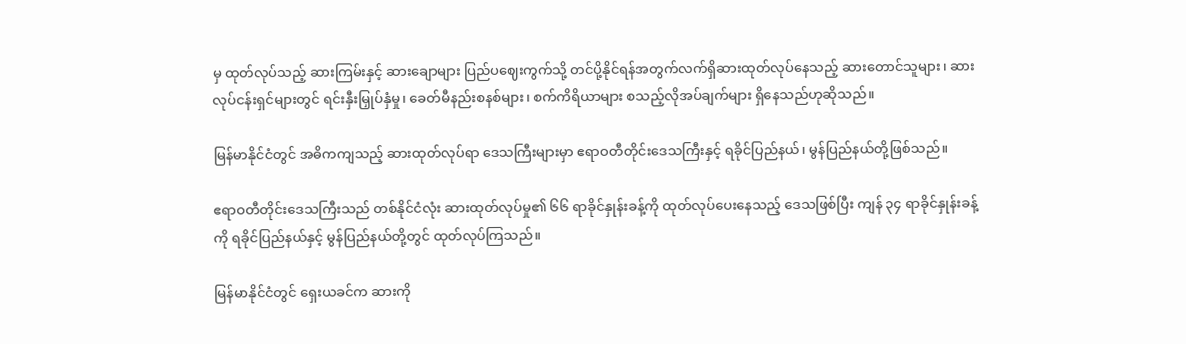မှ ထုတ်လုပ်သည့် ဆားကြမ်းနှင့် ဆားချောများ ပြည်ပဈေးကွက်သို့ တင်ပို့နိုင်ရန်အတွက်လက်ရှိဆားထုတ်လုပ်နေသည့် ဆားတောင်သူများ၊ ဆားလုပ်ငန်းရှင်များတွင် ရင်းနှီးမြှုပ်နှံမှု၊ ခေတ်မီနည်းစနစ်များ၊ စက်ကိရိယာများ စသည့်လိုအပ်ချက်များ ရှိနေသည်ဟုဆိုသည်။

မြန်မာနိုင်ငံတွင် အဓိကကျသည့် ဆားထုတ်လုပ်ရာ ဒေသကြီးများမှာ ဧရာဝတီတိုင်းဒေသကြီးနှင့် ရခိုင်ပြည်နယ်၊ မွန်ပြည်နယ်တို့ဖြစ်သည်။

ဧရာဝတီတိုင်းဒေသကြီးသည် တစ်နိုင်ငံလုံး ဆားထုတ်လုပ်မှု၏ ၆၆ ရာခိုင်နှုန်းခန့်ကို ထုတ်လုပ်ပေးနေသည့်‌ ဒေသဖြစ်ပြီး ကျန် ၃၄ ရာခိုင်နှုန်းခန့်ကို ရခိုင်ပြည်နယ်နှင့် မွန်ပြည်နယ်တို့တွင် ထုတ်လုပ်ကြသည်။

မြန်မာနိုင်ငံတွင် ရှေးယခင်က ဆားကို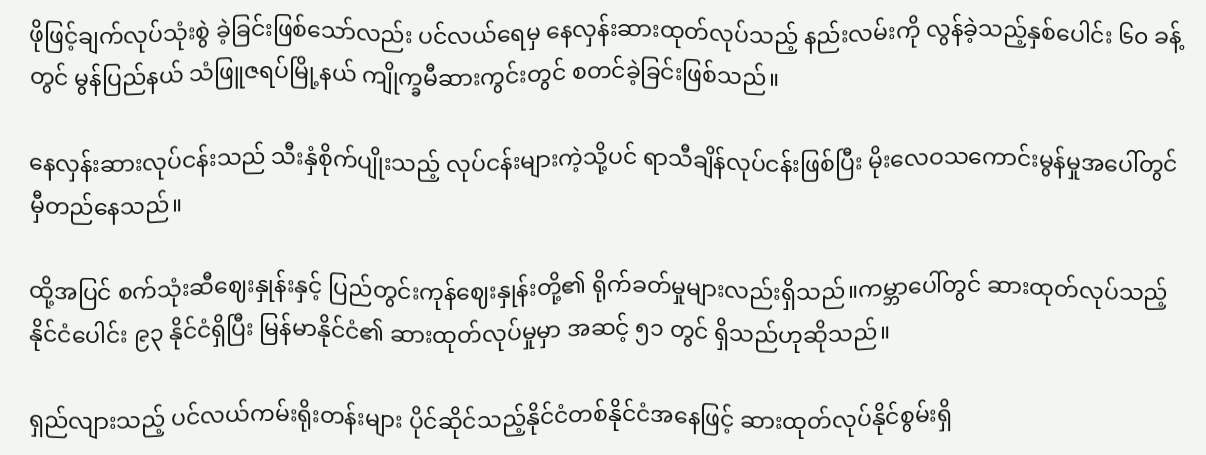ဖိုဖြင့်ချက်လုပ်သုံးစွဲ ခဲ့ခြင်းဖြစ်သော်လည်း ပင်လယ်ရေမှ နေလှန်းဆားထုတ်လုပ်သည့် နည်းလမ်းကို လွန်ခဲ့သည့်နှစ်ပေါင်း ၆၀ ခန့်တွင် မွန်ပြည်နယ် သံဖြူဇရပ်မြို့နယ် ကျိုက္ခမီဆားကွင်းတွင် စတင်ခဲ့ခြင်းဖြစ်သည်။

နေလှန်းဆားလုပ်ငန်းသည် သီးနှံစိုက်ပျိုးသည့် လုပ်ငန်းများကဲ့သို့ပင် ရာသီချိန်လုပ်ငန်းဖြစ်ပြီး မိုးလေဝသကောင်းမွန်မှုအပေါ်တွင် မှီတည်နေသည်။

ထို့အပြင် စက်သုံးဆီဈေးနှုန်းနှင့် ပြည်တွင်းကုန်ဈေးနှုန်းတို့၏ ရိုက်ခတ်မှုများလည်းရှိသည်။ကမ္ဘာပေါ်တွင် ဆားထုတ်လုပ်သည့် နိုင်ငံပေါင်း ၉၃ နိုင်ငံရှိပြီး မြန်မာနိုင်ငံ၏ ဆားထုတ်လုပ်မှုမှာ အဆင့် ၅၁ တွင် ရှိသည်ဟုဆိုသည်။

ရှည်လျားသည့် ပင်လယ်ကမ်းရိုးတန်းများ ပိုင်ဆိုင်သည့်နိုင်ငံတစ်နိုင်ငံအနေဖြင့် ဆားထုတ်လုပ်နိုင်စွမ်းရှိ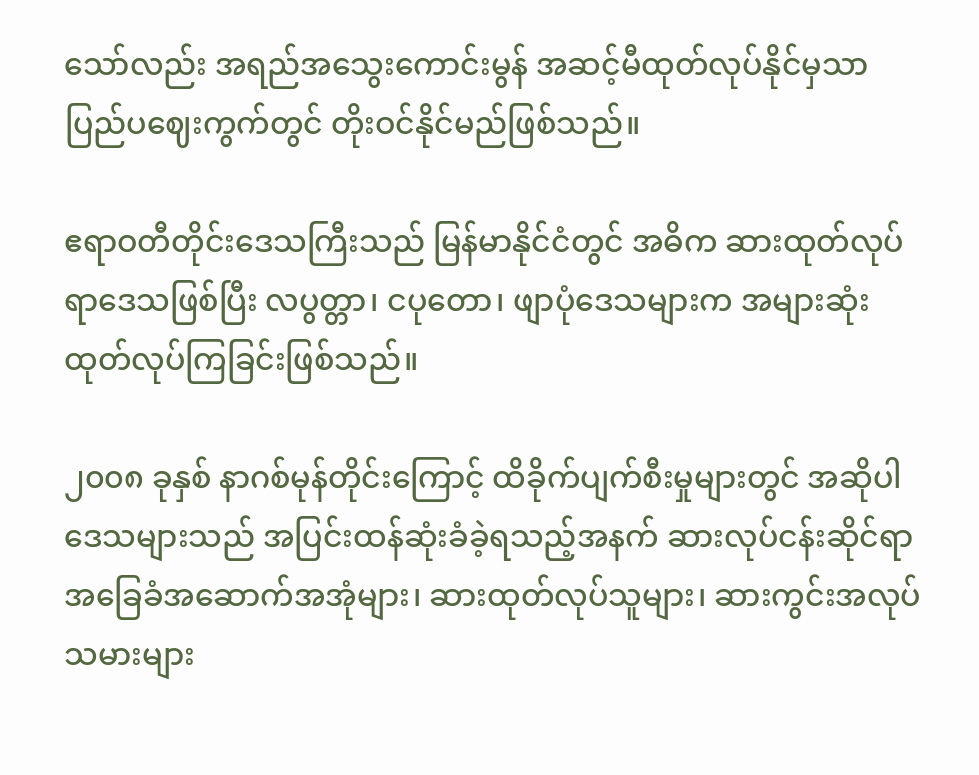သော်လည်း အရည်အသွေးကောင်းမွန် အဆင့်မီထုတ်လုပ်နိုင်မှသာ ပြည်ပဈေးကွက်တွင် တိုးဝင်နိုင်မည်ဖြစ်သည်။

ဧရာဝတီတိုင်းဒေသကြီးသည် မြန်မာနိုင်ငံတွင် အဓိက ဆားထုတ်လုပ်ရာဒေသဖြစ်ပြီး လပွတ္တာ၊ ငပုတော၊ ဖျာပုံဒေသများက အများဆုံးထုတ်လုပ်ကြခြင်းဖြစ်သည်။

၂၀၀၈ ခုနှစ် နာဂစ်မုန်တိုင်းကြောင့် ထိခိုက်ပျက်စီးမှုများတွင် အဆိုပါဒေသများသည် အပြင်းထန်ဆုံးခံခဲ့ရသည့်အနက် ဆားလုပ်ငန်းဆိုင်ရာ အခြေခံအဆောက်အအုံများ၊ ဆားထုတ်လုပ်သူများ၊ ဆားကွင်းအလုပ်သမားများ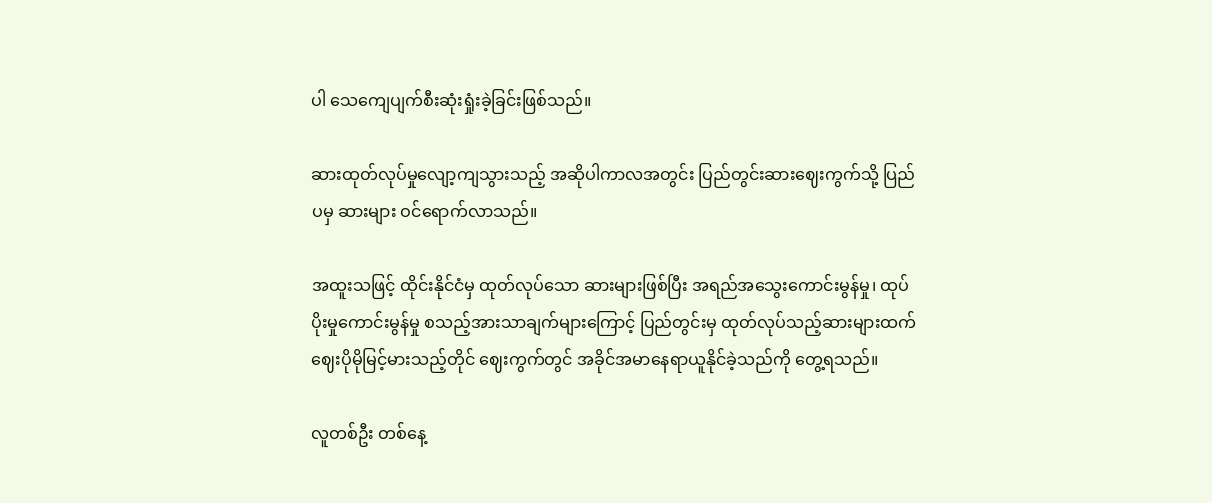ပါ သေကျေပျက်စီးဆုံးရှုံးခဲ့ခြင်းဖြစ်သည်။

ဆားထုတ်လုပ်မှုလျော့ကျသွားသည့် အဆိုပါကာလအတွင်း ပြည်တွင်းဆားဈေးကွက်သို့ ပြည်ပမှ ဆားများ ဝင်ရောက်လာသည်။

အထူးသဖြင့် ထိုင်းနိုင်ငံမှ ထုတ်လုပ်သော ဆားများဖြစ်ပြီး အရည်အသွေးကောင်းမွန်မှု၊ ထုပ်ပိုးမှုကောင်းမွန်မှု စသည့်အားသာချက်များကြောင့် ပြည်တွင်းမှ ထုတ်လုပ်သည့်ဆားများထက် ဈေးပိုမိုမြင့်မားသည့်တိုင် ဈေးကွက်တွင် အခိုင်အမာနေရာယူနိုင်ခဲ့သည်ကို တွေ့ရသည်။

လူတစ်ဦး တစ်နေ့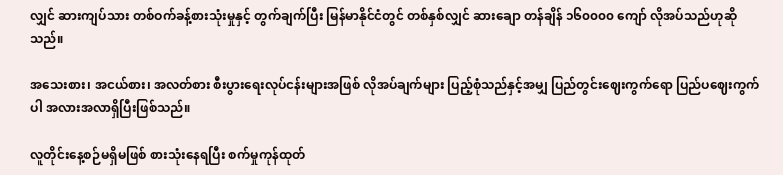လျှင် ဆားကျပ်သား တစ်ဝက်ခန့်စားသုံးမှုနှင့် တွက်ချက်ပြီး မြန်မာနိုင်ငံတွင် တစ်နှစ်လျှင် ဆားချော တန်ချိန် ၁၆၀၀၀၀ ကျော် လိုအပ်သည်ဟုဆိုသည်။

အသေးစား၊ အငယ်စား၊ အလတ်စား စီးပွားရေးလုပ်ငန်းများအဖြစ် လိုအပ်ချက်များ ပြည့်စုံသည်နှင့်အမျှ ပြည်တွင်းဈေးကွက်ရော ပြည်ပဈေးကွက်ပါ အလားအလာရှိပြီးဖြစ်သည်။

လူတိုင်းနေ့စဉ်မရှိမဖြစ် စားသုံးနေရပြီး စက်မှုကုန်ထုတ်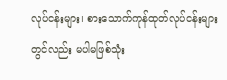လုပ်ငန်းများ၊ စားသောက်ကုန်ထုတ်လုပ်ငန်းများတွင်လည်း မပါမဖြစ်သုံး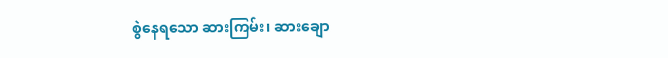စွဲနေရသော ဆားကြမ်း၊ ဆားချော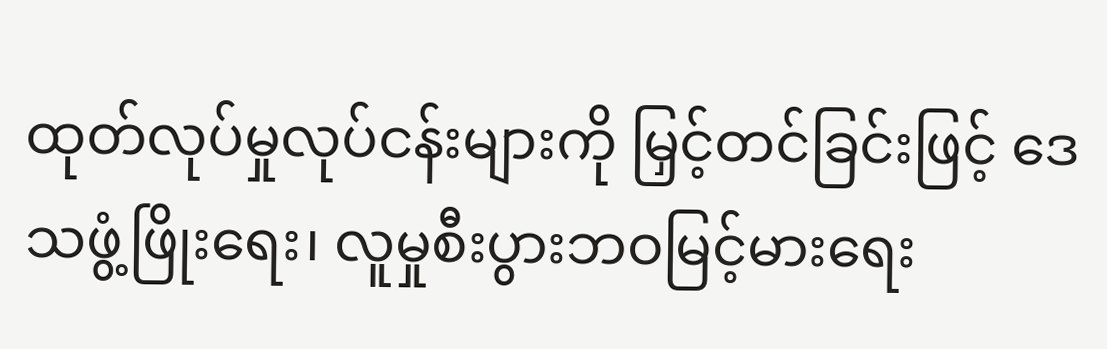ထုတ်လုပ်မှုလုပ်ငန်းများကို မြှင့်တင်ခြင်းဖြင့် ဒေသဖွံ့ဖြိုးရေး၊ လူမှုစီးပွားဘဝမြင့်မားရေး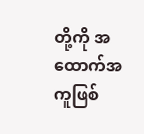တို့ကို အထောက်အကူဖြစ်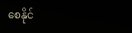စေနိုင်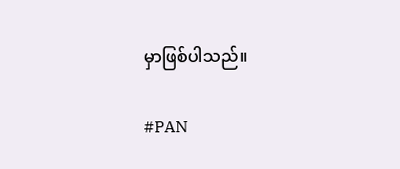မှာဖြစ်ပါသည်။

#PAN